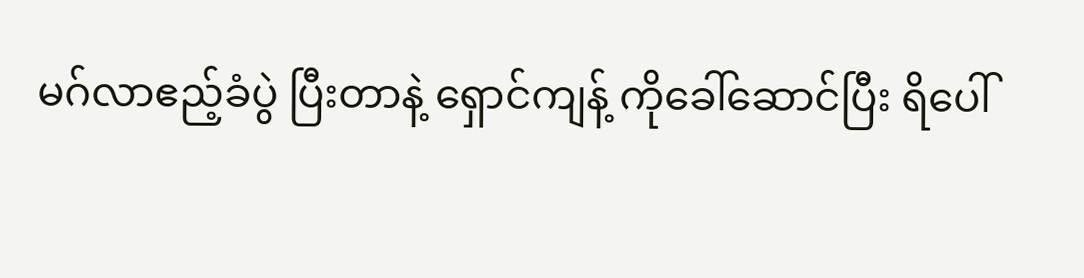မဂ်လာဧည့်ခံပွဲ ပြီးတာနဲ့ ရှောင်ကျန့် ကိုခေါ်ဆောင်ပြီး ရိပေါ်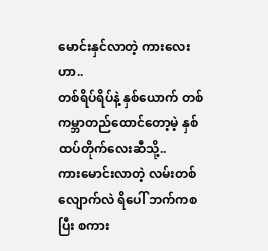မောင်းနှင်လာတဲ့ ကားလေးဟာ..
တစ်ရိပ်ရိပ်နဲ့ နှစ်ယောက် တစ်ကမ္ဘာတည်ထောင်တော့မဲ့ နှစ်ထပ်တိုက်လေးဆီသို့..
ကားမောင်းလာတဲ့ လမ်းတစ်လျောက်လဲ ရိပေါ် ဘက်ကစပြီး စကား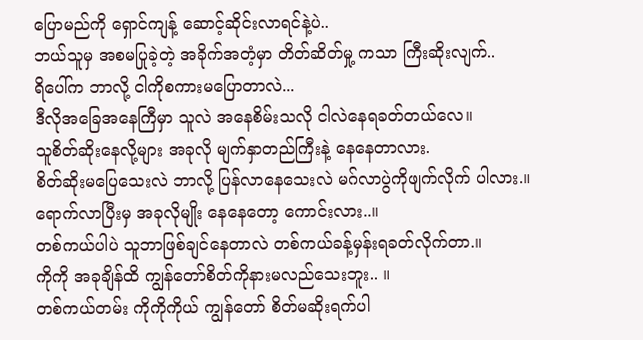ပြောမည်ကို ရှောင်ကျန့် ဆောင့်ဆိုင်းလာရင်နဲ့ပဲ..
ဘယ်သူမှ အစမပြုခဲ့တဲ့ အခိုက်အတံ့မှာ တိတ်ဆိတ်မှု့ ကသာ ကြီးဆိုးလျက်..
ရိပေါ်က ဘာလို့ ငါကိုစကားမပြောတာလဲ...
ဒီလိုအခြေအနေကြီမှာ သူလဲ အနေစိမ်းသလို ငါလဲနေရခတ်တယ်လေ။
သူစိတ်ဆိုးနေလို့များ အခုလို မျက်နှာတည်ကြီးနဲ့ နေနေတာလား.
စိတ်ဆိုးမပြေသေးလဲ ဘာလို့ ပြန်လာနေသေးလဲ မဂ်လာပွဲကိုဖျက်လိုက် ပါလား.။
ရောက်လာပြီးမှ အခုလိုမျိုး နေနေတော့ ကောင်းလား..။
တစ်ကယ်ပါပဲ သူဘာဖြစ်ချင်နေတာလဲ တစ်ကယ်ခန့်မှန်းရခတ်လိုက်တာ.။
ကိုကို အခုချိန်ထိ ကျွန်တော်စိတ်ကိုနားမလည်သေးဘူး.. ။
တစ်ကယ်တမ်း ကိုကိုကိုယ် ကျွန်တော် စိတ်မဆိုးရက်ပါ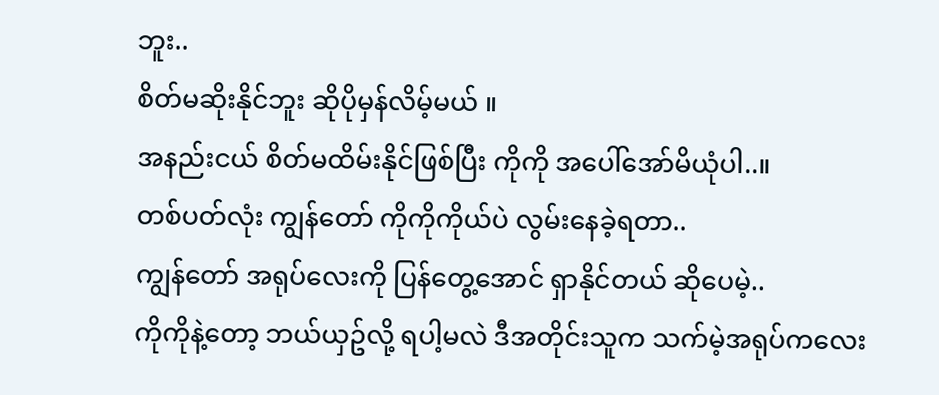ဘူး..
စိတ်မဆိုးနိုင်ဘူး ဆိုပိုမှန်လိမ့်မယ် ။
အနည်းငယ် စိတ်မထိမ်းနိုင်ဖြစ်ပြီး ကိုကို အပေါ်အော်မိယုံပါ..။
တစ်ပတ်လုံး ကျွန်တော် ကိုကိုကိုယ်ပဲ လွမ်းနေခဲ့ရတာ..
ကျွန်တော် အရုပ်လေးကို ပြန်တွေ့အောင် ရှာနိုင်တယ် ဆိုပေမဲ့..
ကိုကိုနဲ့တော့ ဘယ်ယှဥ်လို့ ရပါ့မလဲ ဒီအတိုင်းသူက သက်မဲ့အရုပ်ကလေး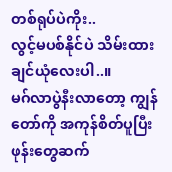တစ်ရုပ်ပဲကိုး..
လွင့်မပစ်နိုင်ပဲ သိမ်းထားချင်ယုံလေးပါ..။
မဂ်လာပွဲနီးလာတော့ ကျွန်တော်ကို အကုန်စိတ်ပူပြီး ဖုန်းတွေဆက်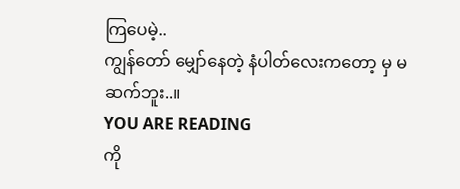ကြပေမဲ့..
ကျွန်တော် မျှော်နေတဲ့ နံပါတ်လေးကတော့ မှ မဆက်ဘူး..။
YOU ARE READING
ကို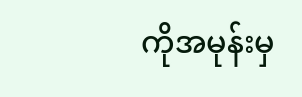ကိုအမုန်းမှ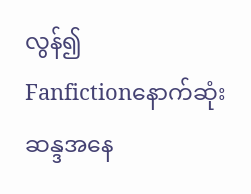လွန်၍
Fanfictionနောက်ဆုံးဆန္ဒအနေ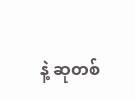နဲ့ ဆုတစ်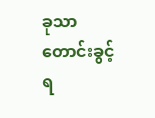ခုသာတောင်းခွင့်ရ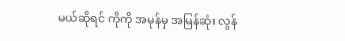မယ်ဆိုရင် ကိုကို အမုန်မှ အမြန်ဆုံး လွန်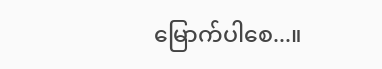မြောက်ပါစေ...။